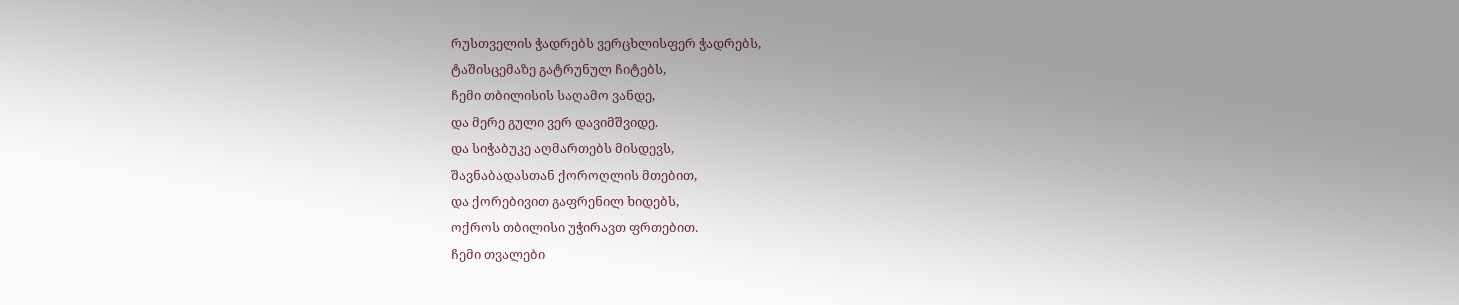რუსთველის ჭადრებს ვერცხლისფერ ჭადრებს,
ტაშისცემაზე გატრუნულ ჩიტებს,
ჩემი თბილისის საღამო ვანდე,
და მერე გული ვერ დავიმშვიდე.
და სიჭაბუკე აღმართებს მისდევს,
შავნაბადასთან ქოროღლის მთებით,
და ქორებივით გაფრენილ ხიდებს,
ოქროს თბილისი უჭირავთ ფრთებით.
ჩემი თვალები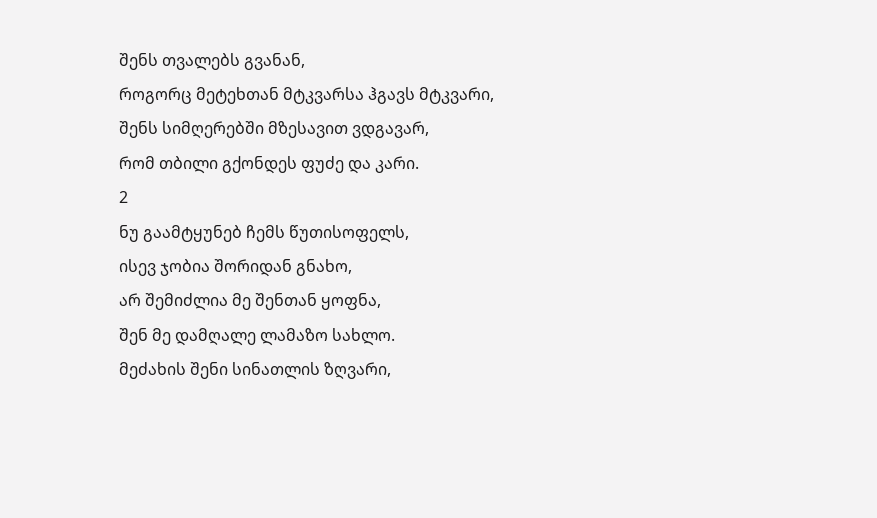შენს თვალებს გვანან,
როგორც მეტეხთან მტკვარსა ჰგავს მტკვარი,
შენს სიმღერებში მზესავით ვდგავარ,
რომ თბილი გქონდეს ფუძე და კარი.
2
ნუ გაამტყუნებ ჩემს წუთისოფელს,
ისევ ჯობია შორიდან გნახო,
არ შემიძლია მე შენთან ყოფნა,
შენ მე დამღალე ლამაზო სახლო.
მეძახის შენი სინათლის ზღვარი,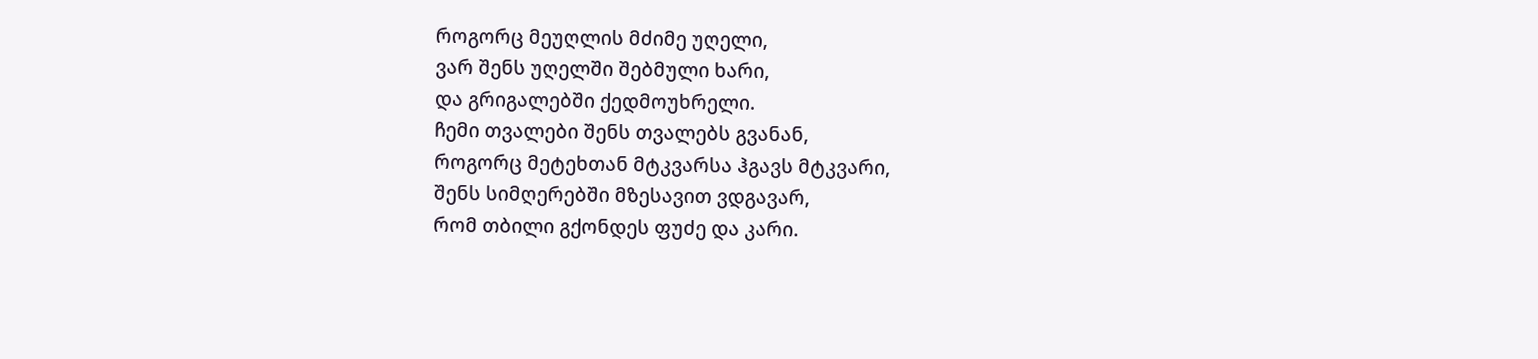როგორც მეუღლის მძიმე უღელი,
ვარ შენს უღელში შებმული ხარი,
და გრიგალებში ქედმოუხრელი.
ჩემი თვალები შენს თვალებს გვანან,
როგორც მეტეხთან მტკვარსა ჰგავს მტკვარი,
შენს სიმღერებში მზესავით ვდგავარ,
რომ თბილი გქონდეს ფუძე და კარი.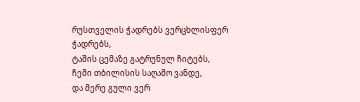რუსთველის ჭადრებს ვერცხლისფერ ჭადრებს,
ტაშის ცემაზე გატრუნულ ჩიტებს,
ჩემი თბილისის საღამო ვანდე,
და მერე გული ვერ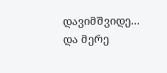დავიმშვიდე...
და მერე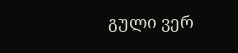გული ვერ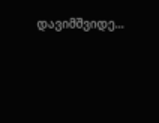დავიმშვიდე...